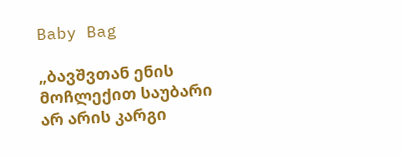Baby Bag

„ბავშვთან ენის მოჩლექით საუბარი არ არის კარგი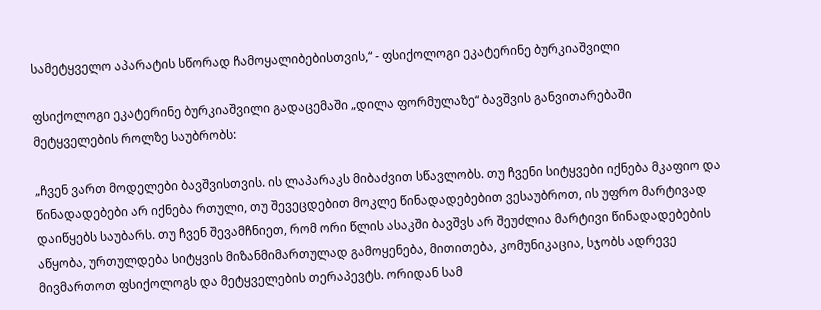სამეტყველო აპარატის სწორად ჩამოყალიბებისთვის,“ - ფსიქოლოგი ეკატერინე ბურკიაშვილი

ფსიქოლოგი ეკატერინე ბურკიაშვილი გადაცემაში „დილა ფორმულაზე“ ბავშვის განვითარებაში მეტყველების როლზე საუბრობს:

„ჩვენ ვართ მოდელები ბავშვისთვის. ის ლაპარაკს მიბაძვით სწავლობს. თუ ჩვენი სიტყვები იქნება მკაფიო და წინადადებები არ იქნება რთული, თუ შევეცდებით მოკლე წინადადებებით ვესაუბროთ, ის უფრო მარტივად დაიწყებს საუბარს. თუ ჩვენ შევამჩნიეთ, რომ ორი წლის ასაკში ბავშვს არ შეუძლია მარტივი წინადადებების აწყობა, ურთულდება სიტყვის მიზანმიმართულად გამოყენება, მითითება, კომუნიკაცია, სჯობს ადრევე მივმართოთ ფსიქოლოგს და მეტყველების თერაპევტს. ორიდან სამ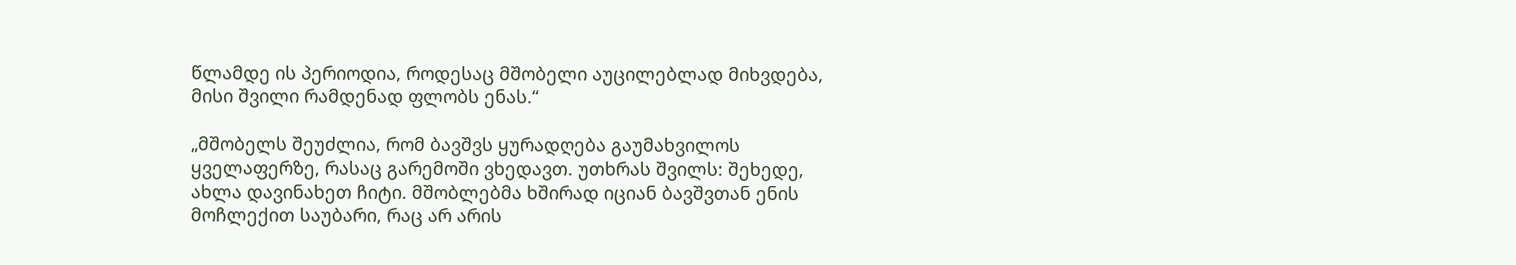წლამდე ის პერიოდია, როდესაც მშობელი აუცილებლად მიხვდება, მისი შვილი რამდენად ფლობს ენას.“

„მშობელს შეუძლია, რომ ბავშვს ყურადღება გაუმახვილოს ყველაფერზე, რასაც გარემოში ვხედავთ. უთხრას შვილს: შეხედე, ახლა დავინახეთ ჩიტი. მშობლებმა ხშირად იციან ბავშვთან ენის მოჩლექით საუბარი, რაც არ არის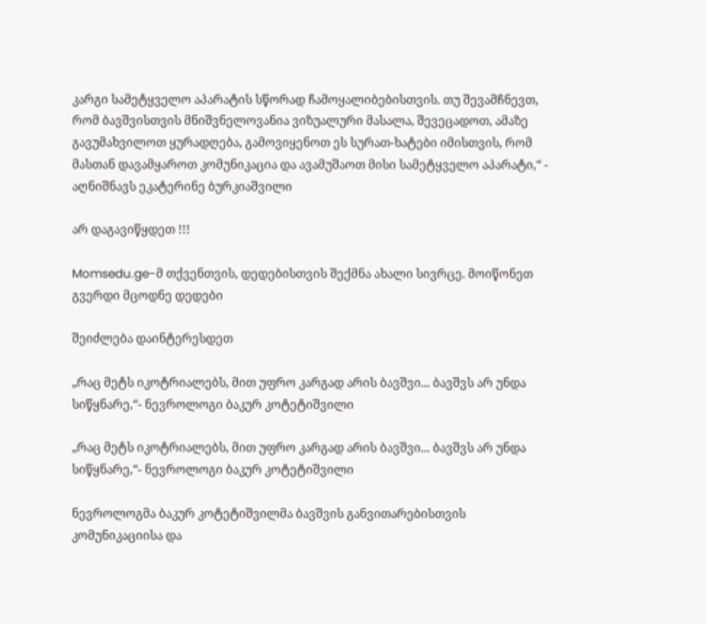კარგი სამეტყველო აპარატის სწორად ჩამოყალიბებისთვის. თუ შევამჩნევთ, რომ ბავშვისთვის მნიშვნელოვანია ვიზუალური მასალა, შევეცადოთ, ამაზე გავუმახვილოთ ყურადღება, გამოვიყენოთ ეს სურათ-ხატები იმისთვის, რომ მასთან დავამყაროთ კომუნიკაცია და ავამუშაოთ მისი სამეტყველო აპარატი,“ - აღნიშნავს ეკატერინე ბურკიაშვილი

არ დაგავიწყდეთ !!!

Momsedu.ge-მ თქვენთვის, დედებისთვის შექმნა ახალი სივრცე. მოიწონეთ გვერდი მცოდნე დედები

შეიძლება დაინტერესდეთ

„რაც მეტს იკოტრიალებს, მით უფრო კარგად არის ბავშვი... ბავშვს არ უნდა სიწყნარე,“- ნევროლოგი ბაკურ კოტეტიშვილი

„რაც მეტს იკოტრიალებს, მით უფრო კარგად არის ბავშვი... ბავშვს არ უნდა სიწყნარე,“- ნევროლოგი ბაკურ კოტეტიშვილი

ნევროლოგმა ბაკურ კოტეტიშვილმა ბავშვის განვითარებისთვის კომუნიკაციისა და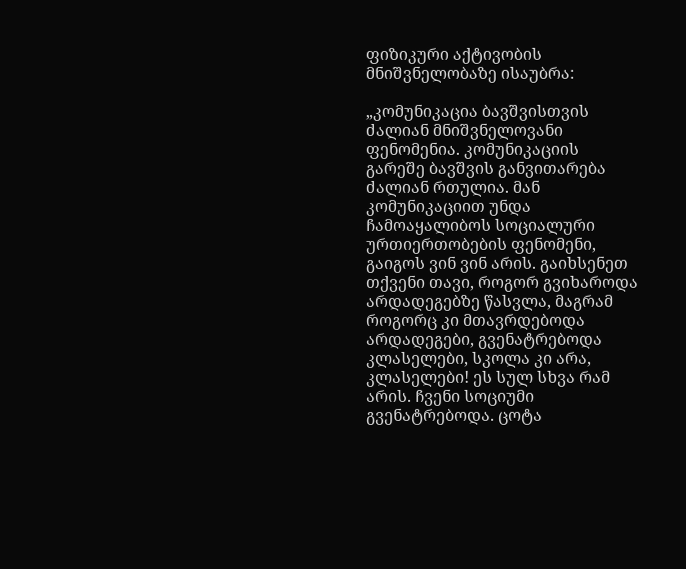ფიზიკური აქტივობის მნიშვნელობაზე ისაუბრა:

„კომუნიკაცია ბავშვისთვის ძალიან მნიშვნელოვანი ფენომენია. კომუნიკაციის გარეშე ბავშვის განვითარება ძალიან რთულია. მან კომუნიკაციით უნდა ჩამოაყალიბოს სოციალური ურთიერთობების ფენომენი, გაიგოს ვინ ვინ არის. გაიხსენეთ თქვენი თავი, როგორ გვიხაროდა არდადეგებზე წასვლა, მაგრამ როგორც კი მთავრდებოდა არდადეგები, გვენატრებოდა კლასელები, სკოლა კი არა, კლასელები! ეს სულ სხვა რამ არის. ჩვენი სოციუმი გვენატრებოდა. ცოტა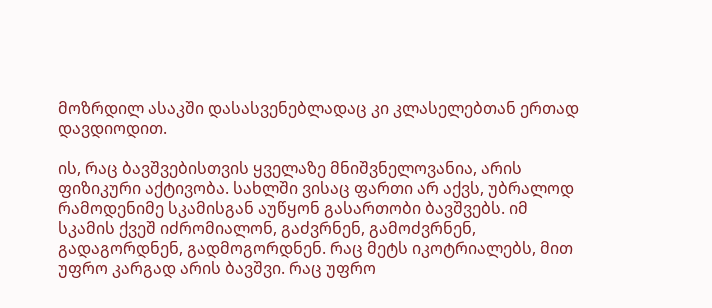მოზრდილ ასაკში დასასვენებლადაც კი კლასელებთან ერთად დავდიოდით.

ის, რაც ბავშვებისთვის ყველაზე მნიშვნელოვანია, არის ფიზიკური აქტივობა. სახლში ვისაც ფართი არ აქვს, უბრალოდ რამოდენიმე სკამისგან აუწყონ გასართობი ბავშვებს. იმ სკამის ქვეშ იძრომიალონ, გაძვრნენ, გამოძვრნენ, გადაგორდნენ, გადმოგორდნენ. რაც მეტს იკოტრიალებს, მით უფრო კარგად არის ბავშვი. რაც უფრო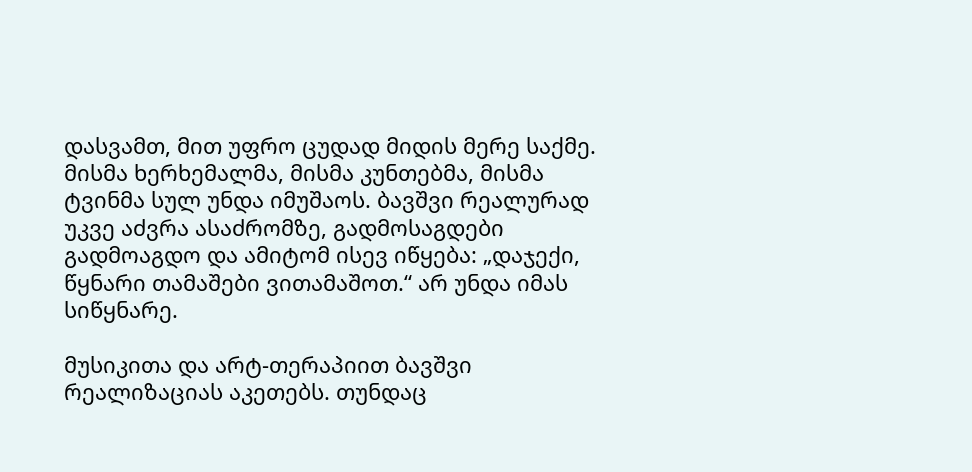დასვამთ, მით უფრო ცუდად მიდის მერე საქმე. მისმა ხერხემალმა, მისმა კუნთებმა, მისმა ტვინმა სულ უნდა იმუშაოს. ბავშვი რეალურად უკვე აძვრა ასაძრომზე, გადმოსაგდები გადმოაგდო და ამიტომ ისევ იწყება: „დაჯექი, წყნარი თამაშები ვითამაშოთ.“ არ უნდა იმას სიწყნარე.

მუსიკითა და არტ-თერაპიით ბავშვი რეალიზაციას აკეთებს. თუნდაც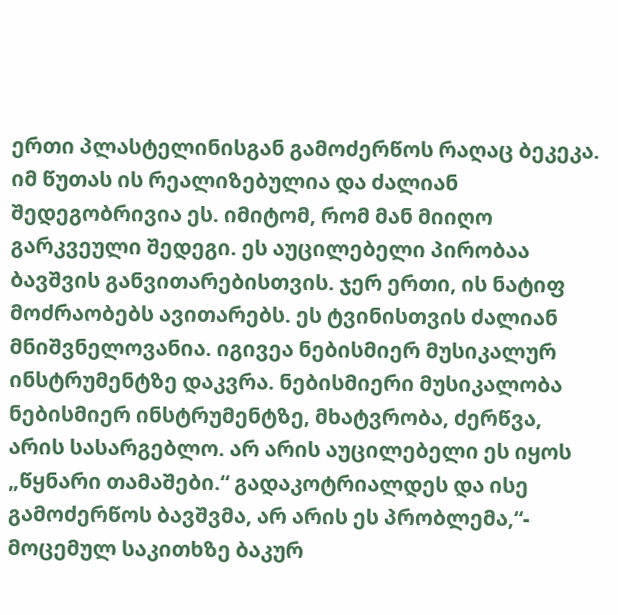ერთი პლასტელინისგან გამოძერწოს რაღაც ბეკეკა. იმ წუთას ის რეალიზებულია და ძალიან შედეგობრივია ეს. იმიტომ, რომ მან მიიღო გარკვეული შედეგი. ეს აუცილებელი პირობაა ბავშვის განვითარებისთვის. ჯერ ერთი, ის ნატიფ მოძრაობებს ავითარებს. ეს ტვინისთვის ძალიან მნიშვნელოვანია. იგივეა ნებისმიერ მუსიკალურ ინსტრუმენტზე დაკვრა. ნებისმიერი მუსიკალობა ნებისმიერ ინსტრუმენტზე, მხატვრობა, ძერწვა, არის სასარგებლო. არ არის აუცილებელი ეს იყოს „წყნარი თამაშები.“ გადაკოტრიალდეს და ისე გამოძერწოს ბავშვმა, არ არის ეს პრობლემა,“- მოცემულ საკითხზე ბაკურ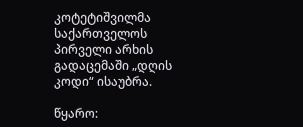კოტეტიშვილმა საქართველოს პირველი არხის გადაცემაში „დღის კოდი“ ისაუბრა.

წყარო: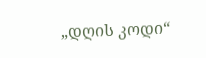„დღის კოდი“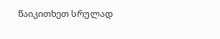წაიკითხეთ სრულად